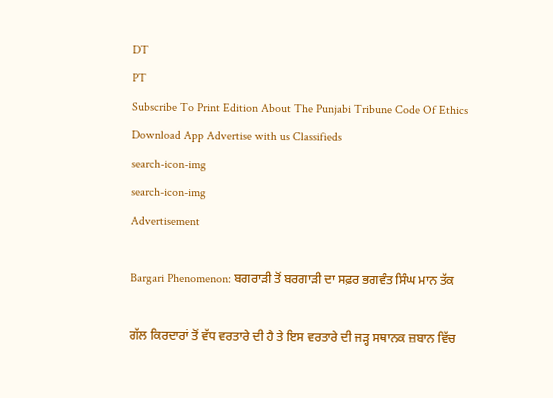DT
PT
Subscribe To Print Edition About The Punjabi Tribune Code Of Ethics Download App Advertise with us Classifieds
search-icon-img
search-icon-img
Advertisement

Bargari Phenomenon: ਬਗਰਾੜੀ ਤੋਂ ਬਰਗਾੜੀ ਦਾ ਸਫ਼ਰ ਭਗਵੰਤ ਸਿੰਘ ਮਾਨ ਤੱਕ

ਗੱਲ ਕਿਰਦਾਰਾਂ ਤੋਂ ਵੱਧ ਵਰਤਾਰੇ ਦੀ ਹੈ ਤੇ ਇਸ ਵਰਤਾਰੇ ਦੀ ਜੜ੍ਹ ਸਥਾਨਕ ਜ਼ਬਾਨ ਵਿੱਚ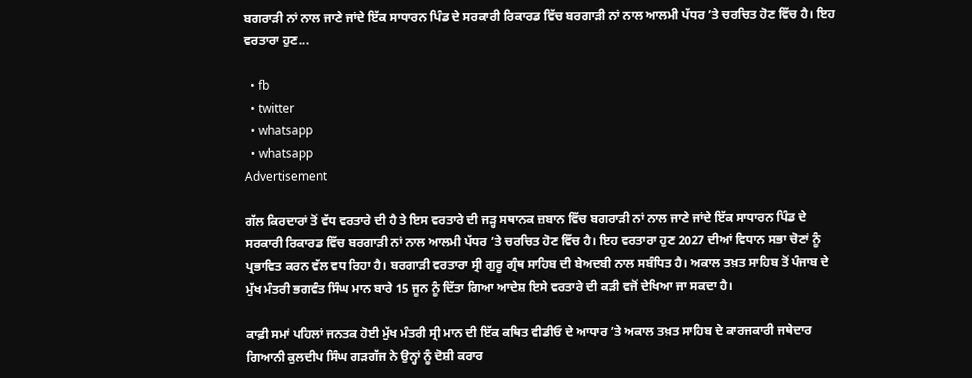ਬਗਰਾੜੀ ਨਾਂ ਨਾਲ ਜਾਣੇ ਜਾਂਦੇ ਇੱਕ ਸਾਧਾਰਨ ਪਿੰਡ ਦੇ ਸਰਕਾਰੀ ਰਿਕਾਰਡ ਵਿੱਚ ਬਰਗਾੜੀ ਨਾਂ ਨਾਲ ਆਲਮੀ ਪੱਧਰ ’ਤੇ ਚਰਚਿਤ ਹੋਣ ਵਿੱਚ ਹੈ। ਇਹ ਵਰਤਾਰਾ ਹੁਣ...

  • fb
  • twitter
  • whatsapp
  • whatsapp
Advertisement

ਗੱਲ ਕਿਰਦਾਰਾਂ ਤੋਂ ਵੱਧ ਵਰਤਾਰੇ ਦੀ ਹੈ ਤੇ ਇਸ ਵਰਤਾਰੇ ਦੀ ਜੜ੍ਹ ਸਥਾਨਕ ਜ਼ਬਾਨ ਵਿੱਚ ਬਗਰਾੜੀ ਨਾਂ ਨਾਲ ਜਾਣੇ ਜਾਂਦੇ ਇੱਕ ਸਾਧਾਰਨ ਪਿੰਡ ਦੇ ਸਰਕਾਰੀ ਰਿਕਾਰਡ ਵਿੱਚ ਬਰਗਾੜੀ ਨਾਂ ਨਾਲ ਆਲਮੀ ਪੱਧਰ ’ਤੇ ਚਰਚਿਤ ਹੋਣ ਵਿੱਚ ਹੈ। ਇਹ ਵਰਤਾਰਾ ਹੁਣ 2027 ਦੀਆਂ ਵਿਧਾਨ ਸਭਾ ਚੋਣਾਂ ਨੂੰ ਪ੍ਰਭਾਵਿਤ ਕਰਨ ਵੱਲ ਵਧ ਰਿਹਾ ਹੈ। ਬਰਗਾੜੀ ਵਰਤਾਰਾ ਸ੍ਰੀ ਗੁਰੂ ਗ੍ਰੰਥ ਸਾਹਿਬ ਦੀ ਬੇਅਦਬੀ ਨਾਲ ਸਬੰਧਿਤ ਹੈ। ਅਕਾਲ ਤਖ਼ਤ ਸਾਹਿਬ ਤੋਂ ਪੰਜਾਬ ਦੇ ਮੁੱਖ ਮੰਤਰੀ ਭਗਵੰਤ ਸਿੰਘ ਮਾਨ ਬਾਰੇ 15 ਜੂਨ ਨੂੰ ਦਿੱਤਾ ਗਿਆ ਆਦੇਸ਼ ਇਸੇ ਵਰਤਾਰੇ ਦੀ ਕੜੀ ਵਜੋਂ ਦੇਖਿਆ ਜਾ ਸਕਦਾ ਹੈ।

ਕਾਫ਼ੀ ਸਮਾਂ ਪਹਿਲਾਂ ਜਨਤਕ ਹੋਈ ਮੁੱਖ ਮੰਤਰੀ ਸ੍ਰੀ ਮਾਨ ਦੀ ਇੱਕ ਕਥਿਤ ਵੀਡੀਓ ਦੇ ਆਧਾਰ ’ਤੇ ਅਕਾਲ ਤਖ਼ਤ ਸਾਹਿਬ ਦੇ ਕਾਰਜਕਾਰੀ ਜਥੇਦਾਰ ਗਿਆਨੀ ਕੁਲਦੀਪ ਸਿੰਘ ਗੜਗੱਜ ਨੇ ਉਨ੍ਹਾਂ ਨੂੰ ਦੋਸ਼ੀ ਕਰਾਰ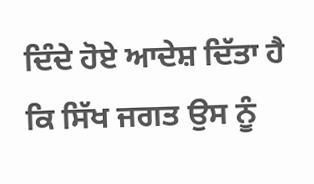ਦਿੰਦੇ ਹੋਏ ਆਦੇਸ਼ ਦਿੱਤਾ ਹੈ ਕਿ ਸਿੱਖ ਜਗਤ ਉਸ ਨੂੰ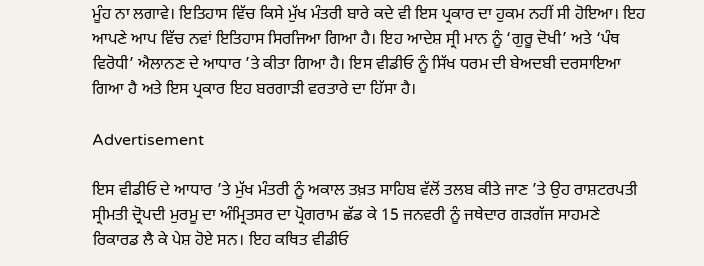ਮੂੰਹ ਨਾ ਲਗਾਵੇ। ਇਤਿਹਾਸ ਵਿੱਚ ਕਿਸੇ ਮੁੱਖ ਮੰਤਰੀ ਬਾਰੇ ਕਦੇ ਵੀ ਇਸ ਪ੍ਰਕਾਰ ਦਾ ਹੁਕਮ ਨਹੀਂ ਸੀ ਹੋਇਆ। ਇਹ ਆਪਣੇ ਆਪ ਵਿੱਚ ਨਵਾਂ ਇਤਿਹਾਸ ਸਿਰਜਿਆ ਗਿਆ ਹੈ। ਇਹ ਆਦੇਸ਼ ਸ੍ਰੀ ਮਾਨ ਨੂੰ ‘ਗੁਰੂ ਦੋਖੀ’ ਅਤੇ ‘ਪੰਥ ਵਿਰੋਧੀ’ ਐਲਾਨਣ ਦੇ ਆਧਾਰ ’ਤੇ ਕੀਤਾ ਗਿਆ ਹੈ। ਇਸ ਵੀਡੀਓ ਨੂੰ ਸਿੱਖ ਧਰਮ ਦੀ ਬੇਅਦਬੀ ਦਰਸਾਇਆ ਗਿਆ ਹੈ ਅਤੇ ਇਸ ਪ੍ਰਕਾਰ ਇਹ ਬਰਗਾੜੀ ਵਰਤਾਰੇ ਦਾ ਹਿੱਸਾ ਹੈ।

Advertisement

ਇਸ ਵੀਡੀਓ ਦੇ ਆਧਾਰ ’ਤੇ ਮੁੱਖ ਮੰਤਰੀ ਨੂੰ ਅਕਾਲ ਤਖ਼ਤ ਸਾਹਿਬ ਵੱਲੋਂ ਤਲਬ ਕੀਤੇ ਜਾਣ ’ਤੇ ਉਹ ਰਾਸ਼ਟਰਪਤੀ ਸ੍ਰੀਮਤੀ ਦ੍ਰੋਪਦੀ ਮੁਰਮੂ ਦਾ ਅੰਮ੍ਰਿਤਸਰ ਦਾ ਪ੍ਰੋਗਰਾਮ ਛੱਡ ਕੇ 15 ਜਨਵਰੀ ਨੂੰ ਜਥੇਦਾਰ ਗੜਗੱਜ ਸਾਹਮਣੇ ਰਿਕਾਰਡ ਲੈ ਕੇ ਪੇਸ਼ ਹੋਏ ਸਨ। ਇਹ ਕਥਿਤ ਵੀਡੀਓ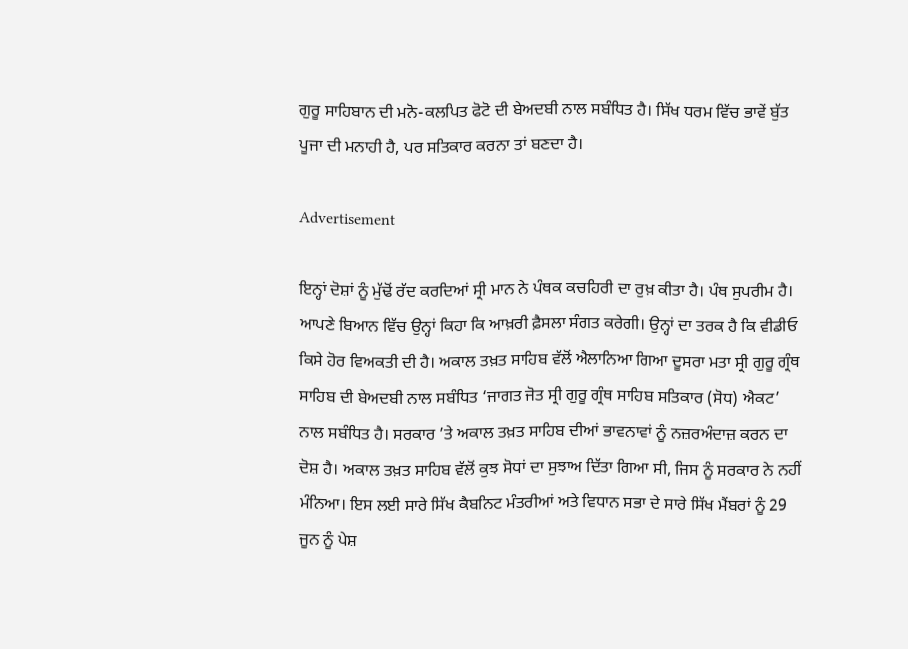ਗੁਰੂ ਸਾਹਿਬਾਨ ਦੀ ਮਨੋ-ਕਲਪਿਤ ਫੋਟੋ ਦੀ ਬੇਅਦਬੀ ਨਾਲ ਸਬੰਧਿਤ ਹੈ। ਸਿੱਖ ਧਰਮ ਵਿੱਚ ਭਾਵੇਂ ਬੁੱਤ ਪੂਜਾ ਦੀ ਮਨਾਹੀ ਹੈ, ਪਰ ਸਤਿਕਾਰ ਕਰਨਾ ਤਾਂ ਬਣਦਾ ਹੈ।

Advertisement

ਇਨ੍ਹਾਂ ਦੋਸ਼ਾਂ ਨੂੰ ਮੁੱਢੋਂ ਰੱਦ ਕਰਦਿਆਂ ਸ੍ਰੀ ਮਾਨ ਨੇ ਪੰਥਕ ਕਚਹਿਰੀ ਦਾ ਰੁਖ਼ ਕੀਤਾ ਹੈ। ਪੰਥ ਸੁਪਰੀਮ ਹੈ। ਆਪਣੇ ਬਿਆਨ ਵਿੱਚ ਉਨ੍ਹਾਂ ਕਿਹਾ ਕਿ ਆਖ਼ਰੀ ਫ਼ੈਸਲਾ ਸੰਗਤ ਕਰੇਗੀ। ਉਨ੍ਹਾਂ ਦਾ ਤਰਕ ਹੈ ਕਿ ਵੀਡੀਓ ਕਿਸੇ ਹੋਰ ਵਿਅਕਤੀ ਦੀ ਹੈ। ਅਕਾਲ ਤਖ਼ਤ ਸਾਹਿਬ ਵੱਲੋਂ ਐਲਾਨਿਆ ਗਿਆ ਦੂਸਰਾ ਮਤਾ ਸ੍ਰੀ ਗੁਰੂ ਗ੍ਰੰਥ ਸਾਹਿਬ ਦੀ ਬੇਅਦਬੀ ਨਾਲ ਸਬੰਧਿਤ ‘ਜਾਗਤ ਜੋਤ ਸ੍ਰੀ ਗੁਰੂ ਗ੍ਰੰਥ ਸਾਹਿਬ ਸਤਿਕਾਰ (ਸੋਧ) ਐਕਟ’ ਨਾਲ ਸਬੰਧਿਤ ਹੈ। ਸਰਕਾਰ ’ਤੇ ਅਕਾਲ ਤਖ਼ਤ ਸਾਹਿਬ ਦੀਆਂ ਭਾਵਨਾਵਾਂ ਨੂੰ ਨਜ਼ਰਅੰਦਾਜ਼ ਕਰਨ ਦਾ ਦੋਸ਼ ਹੈ। ਅਕਾਲ ਤਖ਼ਤ ਸਾਹਿਬ ਵੱਲੋਂ ਕੁਝ ਸੋਧਾਂ ਦਾ ਸੁਝਾਅ ਦਿੱਤਾ ਗਿਆ ਸੀ, ਜਿਸ ਨੂੰ ਸਰਕਾਰ ਨੇ ਨਹੀਂ ਮੰਨਿਆ। ਇਸ ਲਈ ਸਾਰੇ ਸਿੱਖ ਕੈਬਨਿਟ ਮੰਤਰੀਆਂ ਅਤੇ ਵਿਧਾਨ ਸਭਾ ਦੇ ਸਾਰੇ ਸਿੱਖ ਮੈਂਬਰਾਂ ਨੂੰ 29 ਜੂਨ ਨੂੰ ਪੇਸ਼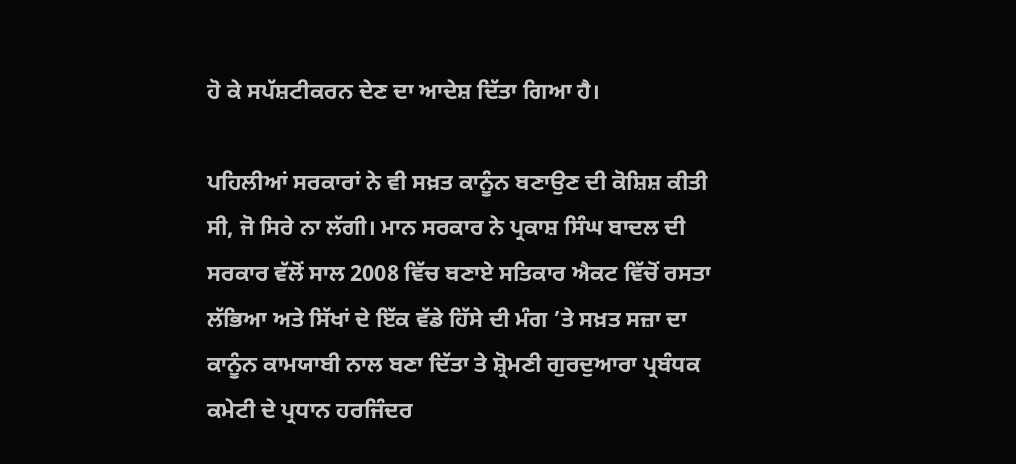ਹੋ ਕੇ ਸਪੱਸ਼ਟੀਕਰਨ ਦੇਣ ਦਾ ਆਦੇਸ਼ ਦਿੱਤਾ ਗਿਆ ਹੈ।

ਪਹਿਲੀਆਂ ਸਰਕਾਰਾਂ ਨੇ ਵੀ ਸਖ਼ਤ ਕਾਨੂੰਨ ਬਣਾਉਣ ਦੀ ਕੋਸ਼ਿਸ਼ ਕੀਤੀ ਸੀ, ਜੋ ਸਿਰੇ ਨਾ ਲੱਗੀ। ਮਾਨ ਸਰਕਾਰ ਨੇ ਪ੍ਰਕਾਸ਼ ਸਿੰਘ ਬਾਦਲ ਦੀ ਸਰਕਾਰ ਵੱਲੋਂ ਸਾਲ 2008 ਵਿੱਚ ਬਣਾਏ ਸਤਿਕਾਰ ਐਕਟ ਵਿੱਚੋਂ ਰਸਤਾ ਲੱਭਿਆ ਅਤੇ ਸਿੱਖਾਂ ਦੇ ਇੱਕ ਵੱਡੇ ਹਿੱਸੇ ਦੀ ਮੰਗ ’ਤੇ ਸਖ਼ਤ ਸਜ਼ਾ ਦਾ ਕਾਨੂੰਨ ਕਾਮਯਾਬੀ ਨਾਲ ਬਣਾ ਦਿੱਤਾ ਤੇ ਸ਼੍ਰੋਮਣੀ ਗੁਰਦੁਆਰਾ ਪ੍ਰਬੰਧਕ ਕਮੇਟੀ ਦੇ ਪ੍ਰਧਾਨ ਹਰਜਿੰਦਰ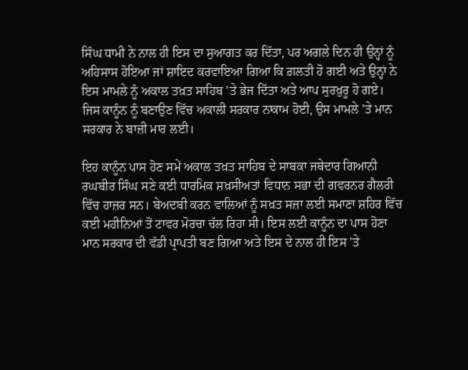ਸਿੰਘ ਧਾਮੀ ਨੇ ਨਾਲ ਹੀ ਇਸ ਦਾ ਸੁਆਗਤ ਕਰ ਦਿੱਤਾ, ਪਰ ਅਗਲੇ ਦਿਨ ਹੀ ਉਨ੍ਹਾਂ ਨੂੰ ਅਹਿਸਾਸ ਹੋਇਆ ਜਾਂ ਸ਼ਾਇਦ ਕਰਵਾਇਆ ਗਿਆ ਕਿ ਗ਼ਲਤੀ ਹੋ ਗਈ ਅਤੇ ਉਨ੍ਹਾਂ ਨੇ ਇਸ ਮਾਮਲੇ ਨੂੰ ਅਕਾਲ ਤਖ਼ਤ ਸਾਹਿਬ ’ਤੇ ਭੇਜ ਦਿੱਤਾ ਅਤੇ ਆਪ ਸੁਰਖ਼ੁਰੂ ਹੋ ਗਏ। ਜਿਸ ਕਾਨੂੰਨ ਨੂੰ ਬਣਾਉਣ ਵਿੱਚ ਅਕਾਲੀ ਸਰਕਾਰ ਨਾਕਾਮ ਹੋਈ, ਉਸ ਮਾਮਲੇ ’ਤੇ ਮਾਨ ਸਰਕਾਰ ਨੇ ਬਾਜ਼ੀ ਮਾਰ ਲਈ।

ਇਹ ਕਾਨੂੰਨ ਪਾਸ ਹੋਣ ਸਮੇਂ ਅਕਾਲ ਤਖ਼ਤ ਸਾਹਿਬ ਦੇ ਸਾਬਕਾ ਜਥੇਦਾਰ ਗਿਆਨੀ ਰਘਬੀਰ ਸਿੰਘ ਸਣੇ ਕਈ ਧਾਰਮਿਕ ਸ਼ਖ਼ਸੀਅਤਾਂ ਵਿਧਾਨ ਸਭਾ ਦੀ ਗਵਰਨਰ ਗੈਲਰੀ ਵਿੱਚ ਹਾਜ਼ਰ ਸਨ। ਬੇਅਦਬੀ ਕਰਨ ਵਾਲਿਆਂ ਨੂੰ ਸਖ਼ਤ ਸਜ਼ਾ ਲਈ ਸਮਾਣਾ ਸ਼ਹਿਰ ਵਿੱਚ ਕਈ ਮਹੀਨਿਆਂ ਤੋਂ ਟਾਵਰ ਮੋਰਚਾ ਚੱਲ ਰਿਹਾ ਸੀ। ਇਸ ਲਈ ਕਾਨੂੰਨ ਦਾ ਪਾਸ ਹੋਣਾ ਮਾਨ ਸਰਕਾਰ ਦੀ ਵੱਡੀ ਪ੍ਰਾਪਤੀ ਬਣ ਗਿਆ ਅਤੇ ਇਸ ਦੇ ਨਾਲ ਹੀ ਇਸ ’ਤੇ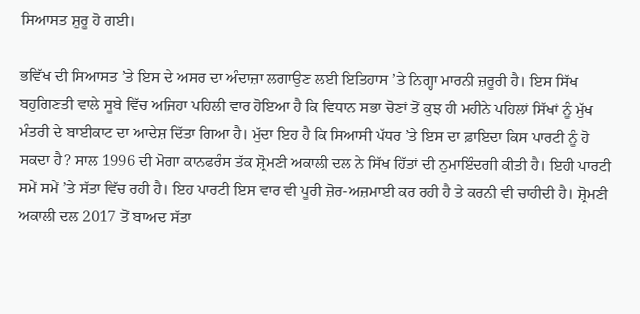ਸਿਆਸਤ ਸ਼ੁਰੂ ਹੋ ਗਈ।

ਭਵਿੱਖ ਦੀ ਸਿਆਸਤ ’ਤੇ ਇਸ ਦੇ ਅਸਰ ਦਾ ਅੰਦਾਜ਼ਾ ਲਗਾਉਣ ਲਈ ਇਤਿਹਾਸ ’ਤੇ ਨਿਗ੍ਹਾ ਮਾਰਨੀ ਜ਼ਰੂਰੀ ਹੈ। ਇਸ ਸਿੱਖ ਬਹੁਗਿਣਤੀ ਵਾਲੇ ਸੂਬੇ ਵਿੱਚ ਅਜਿਹਾ ਪਹਿਲੀ ਵਾਰ ਹੋਇਆ ਹੈ ਕਿ ਵਿਧਾਨ ਸਭਾ ਚੋਣਾਂ ਤੋਂ ਕੁਝ ਹੀ ਮਹੀਨੇ ਪਹਿਲਾਂ ਸਿੱਖਾਂ ਨੂੰ ਮੁੱਖ ਮੰਤਰੀ ਦੇ ਬਾਈਕਾਟ ਦਾ ਆਦੇਸ਼ ਦਿੱਤਾ ਗਿਆ ਹੈ। ਮੁੱਦਾ ਇਹ ਹੈ ਕਿ ਸਿਆਸੀ ਪੱਧਰ ’ਤੇ ਇਸ ਦਾ ਫ਼ਾਇਦਾ ਕਿਸ ਪਾਰਟੀ ਨੂੰ ਹੋ ਸਕਦਾ ਹੈ? ਸਾਲ 1996 ਦੀ ਮੋਗਾ ਕਾਨਫਰੰਸ ਤੱਕ ਸ਼੍ਰੋਮਣੀ ਅਕਾਲੀ ਦਲ ਨੇ ਸਿੱਖ ਹਿੱਤਾਂ ਦੀ ਨੁਮਾਇੰਦਗੀ ਕੀਤੀ ਹੈ। ਇਹੀ ਪਾਰਟੀ ਸਮੇਂ ਸਮੇਂ ’ਤੇ ਸੱਤਾ ਵਿੱਚ ਰਹੀ ਹੈ। ਇਹ ਪਾਰਟੀ ਇਸ ਵਾਰ ਵੀ ਪੂਰੀ ਜ਼ੋਰ-ਅਜ਼ਮਾਈ ਕਰ ਰਹੀ ਹੈ ਤੇ ਕਰਨੀ ਵੀ ਚਾਹੀਦੀ ਹੈ। ਸ਼੍ਰੋਮਣੀ ਅਕਾਲੀ ਦਲ 2017 ਤੋਂ ਬਾਅਦ ਸੱਤਾ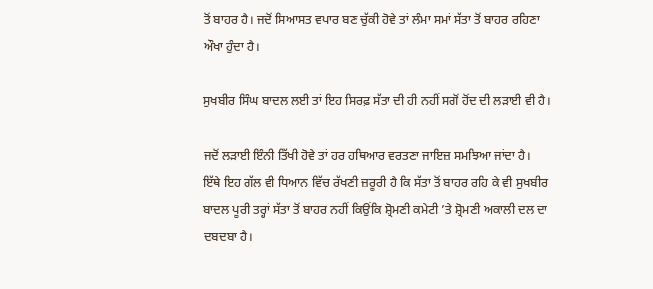ਤੋਂ ਬਾਹਰ ਹੈ। ਜਦੋਂ ਸਿਆਸਤ ਵਪਾਰ ਬਣ ਚੁੱਕੀ ਹੋਵੇ ਤਾਂ ਲੰਮਾ ਸਮਾਂ ਸੱਤਾ ਤੋਂ ਬਾਹਰ ਰਹਿਣਾ ਔਖਾ ਹੁੰਦਾ ਹੈ।

ਸੁਖਬੀਰ ਸਿੰਘ ਬਾਦਲ ਲਈ ਤਾਂ ਇਹ ਸਿਰਫ਼ ਸੱਤਾ ਦੀ ਹੀ ਨਹੀਂ ਸਗੋਂ ਹੋਂਦ ਦੀ ਲੜਾਈ ਵੀ ਹੈ।

ਜਦੋਂ ਲੜਾਈ ਇੰਨੀ ਤਿੱਖੀ ਹੋਵੇ ਤਾਂ ਹਰ ਹਥਿਆਰ ਵਰਤਣਾ ਜਾਇਜ਼ ਸਮਝਿਆ ਜਾਂਦਾ ਹੈ। ਇੱਥੇ ਇਹ ਗੱਲ ਵੀ ਧਿਆਨ ਵਿੱਚ ਰੱਖਣੀ ਜ਼ਰੂਰੀ ਹੈ ਕਿ ਸੱਤਾ ਤੋਂ ਬਾਹਰ ਰਹਿ ਕੇ ਵੀ ਸੁਖਬੀਰ ਬਾਦਲ ਪੂਰੀ ਤਰ੍ਹਾਂ ਸੱਤਾ ਤੋਂ ਬਾਹਰ ਨਹੀਂ ਕਿਉਂਕਿ ਸ਼੍ਰੋਮਣੀ ਕਮੇਟੀ ’ਤੇ ਸ਼੍ਰੋਮਣੀ ਅਕਾਲੀ ਦਲ ਦਾ ਦਬਦਬਾ ਹੈ।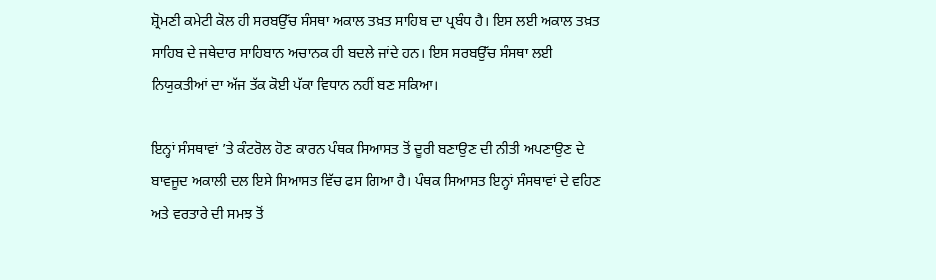ਸ਼੍ਰੋਮਣੀ ਕਮੇਟੀ ਕੋਲ ਹੀ ਸਰਬਉੱਚ ਸੰਸਥਾ ਅਕਾਲ ਤਖ਼ਤ ਸਾਹਿਬ ਦਾ ਪ੍ਰਬੰਧ ਹੈ। ਇਸ ਲਈ ਅਕਾਲ ਤਖ਼ਤ ਸਾਹਿਬ ਦੇ ਜਥੇਦਾਰ ਸਾਹਿਬਾਨ ਅਚਾਨਕ ਹੀ ਬਦਲੇ ਜਾਂਦੇ ਹਨ। ਇਸ ਸਰਬਉੱਚ ਸੰਸਥਾ ਲਈ ਨਿਯੁਕਤੀਆਂ ਦਾ ਅੱਜ ਤੱਕ ਕੋਈ ਪੱਕਾ ਵਿਧਾਨ ਨਹੀਂ ਬਣ ਸਕਿਆ।

ਇਨ੍ਹਾਂ ਸੰਸਥਾਵਾਂ ’ਤੇ ਕੰਟਰੋਲ ਹੋਣ ਕਾਰਨ ਪੰਥਕ ਸਿਆਸਤ ਤੋਂ ਦੂਰੀ ਬਣਾਉਣ ਦੀ ਨੀਤੀ ਅਪਣਾਉਣ ਦੇ ਬਾਵਜੂਦ ਅਕਾਲੀ ਦਲ ਇਸੇ ਸਿਆਸਤ ਵਿੱਚ ਫਸ ਗਿਆ ਹੈ। ਪੰਥਕ ਸਿਆਸਤ ਇਨ੍ਹਾਂ ਸੰਸਥਾਵਾਂ ਦੇ ਵਹਿਣ ਅਤੇ ਵਰਤਾਰੇ ਦੀ ਸਮਝ ਤੋਂ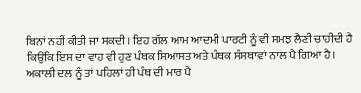ਬਿਨਾਂ ਨਹੀਂ ਕੀਤੀ ਜਾ ਸਕਦੀ। ਇਹ ਗੱਲ ਆਮ ਆਦਮੀ ਪਾਰਟੀ ਨੂੰ ਵੀ ਸਮਝ ਲੈਣੀ ਚਾਹੀਦੀ ਹੈ ਕਿਉਂਕਿ ਇਸ ਦਾ ਵਾਹ ਵੀ ਹੁਣ ਪੰਥਕ ਸਿਆਸਤ ਅਤੇ ਪੰਥਕ ਸੰਸਥਾਵਾਂ ਨਾਲ ਪੈ ਗਿਆ ਹੈ। ਅਕਾਲੀ ਦਲ ਨੂੰ ਤਾਂ ਪਹਿਲਾਂ ਹੀ ਪੰਥ ਦੀ ਮਾਰ ਪੈ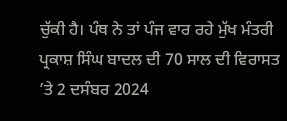ਚੁੱਕੀ ਹੈ। ਪੰਥ ਨੇ ਤਾਂ ਪੰਜ ਵਾਰ ਰਹੇ ਮੁੱਖ ਮੰਤਰੀ ਪ੍ਰਕਾਸ਼ ਸਿੰਘ ਬਾਦਲ ਦੀ 70 ਸਾਲ ਦੀ ਵਿਰਾਸਤ ’ਤੇ 2 ਦਸੰਬਰ 2024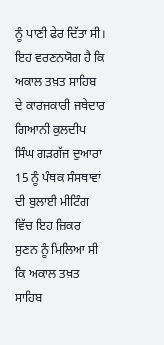ਨੂੰ ਪਾਣੀ ਫੇਰ ਦਿੱਤਾ ਸੀ। ਇਹ ਵਰਣਨਯੋਗ ਹੈ ਕਿ ਅਕਾਲ ਤਖ਼ਤ ਸਾਹਿਬ ਦੇ ਕਾਰਜਕਾਰੀ ਜਥੇਦਾਰ ਗਿਆਨੀ ਕੁਲਦੀਪ ਸਿੰਘ ਗੜਗੱਜ ਦੁਆਰਾ 15 ਨੂੰ ਪੰਥਕ ਸੰਸਥਾਵਾਂ ਦੀ ਬੁਲਾਈ ਮੀਟਿੰਗ ਵਿੱਚ ਇਹ ਜ਼ਿਕਰ ਸੁਣਨ ਨੂੰ ਮਿਲਿਆ ਸੀ ਕਿ ਅਕਾਲ ਤਖ਼ਤ ਸਾਹਿਬ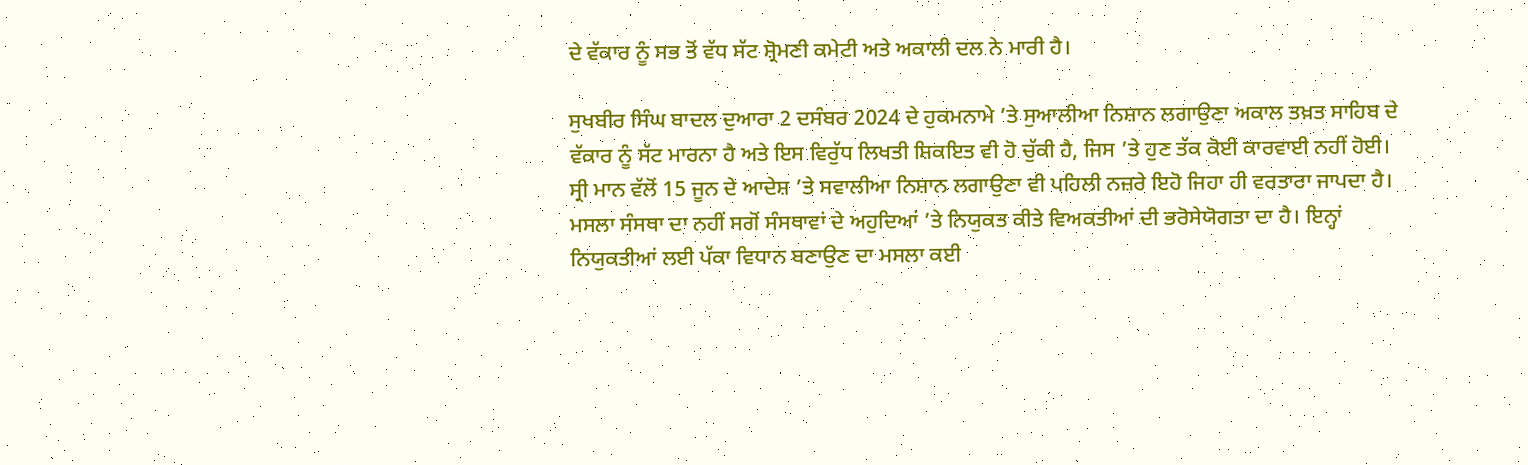ਦੇ ਵੱਕਾਰ ਨੂੰ ਸਭ ਤੋਂ ਵੱਧ ਸੱਟ ਸ਼੍ਰੋਮਣੀ ਕਮੇਟੀ ਅਤੇ ਅਕਾਲੀ ਦਲ ਨੇ ਮਾਰੀ ਹੈ।

ਸੁਖਬੀਰ ਸਿੰਘ ਬਾਦਲ ਦੁਆਰਾ 2 ਦਸੰਬਰ 2024 ਦੇ ਹੁਕਮਨਾਮੇ ’ਤੇ ਸੁਆਲੀਆ ਨਿਸ਼ਾਨ ਲਗਾਉਣਾ ਅਕਾਲ ਤਖ਼ਤ ਸਾਹਿਬ ਦੇ ਵੱਕਾਰ ਨੂੰ ਸੱਟ ਮਾਰਨਾ ਹੈ ਅਤੇ ਇਸ ਵਿਰੁੱਧ ਲਿਖਤੀ ਸ਼ਿਕਇਤ ਵੀ ਹੋ ਚੁੱਕੀ ਹੈ, ਜਿਸ ’ਤੇ ਹੁਣ ਤੱਕ ਕੋਈ ਕਾਰਵਾਈ ਨਹੀਂ ਹੋਈ। ਸ੍ਰੀ ਮਾਨ ਵੱਲੋਂ 15 ਜੂਨ ਦੇ ਆਦੇਸ਼ ’ਤੇ ਸਵਾਲੀਆ ਨਿਸ਼ਾਨ ਲਗਾਉਣਾ ਵੀ ਪਹਿਲੀ ਨਜ਼ਰੇ ਇਹੋ ਜਿਹਾ ਹੀ ਵਰਤਾਰਾ ਜਾਪਦਾ ਹੈ। ਮਸਲਾ ਸੰਸਥਾ ਦਾ ਨਹੀਂ ਸਗੋਂ ਸੰਸਥਾਵਾਂ ਦੇ ਅਹੁਦਿਆਂ ’ਤੇ ਨਿਯੁਕਤ ਕੀਤੇ ਵਿਅਕਤੀਆਂ ਦੀ ਭਰੋਸੇਯੋਗਤਾ ਦਾ ਹੈ। ਇਨ੍ਹਾਂ ਨਿਯੁਕਤੀਆਂ ਲਈ ਪੱਕਾ ਵਿਧਾਨ ਬਣਾਉਣ ਦਾ ਮਸਲਾ ਕਈ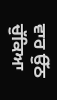ਵਾਰ ਉੱਠ ਚੁੱਕਿਆ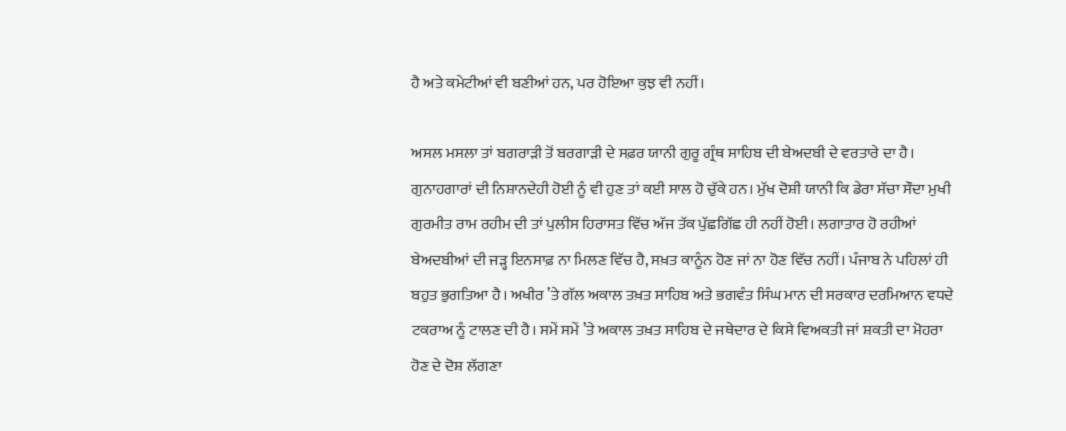ਹੈ ਅਤੇ ਕਮੇਟੀਆਂ ਵੀ ਬਣੀਆਂ ਹਨ, ਪਰ ਹੋਇਆ ਕੁਝ ਵੀ ਨਹੀਂ।

ਅਸਲ ਮਸਲਾ ਤਾਂ ਬਗਰਾੜੀ ਤੋਂ ਬਰਗਾੜੀ ਦੇ ਸਫ਼ਰ ਯਾਨੀ ਗੁਰੂ ਗ੍ਰੰਥ ਸਾਹਿਬ ਦੀ ਬੇਅਦਬੀ ਦੇ ਵਰਤਾਰੇ ਦਾ ਹੈ। ਗੁਨਾਹਗਾਰਾਂ ਦੀ ਨਿਸ਼ਾਨਦੇਹੀ ਹੋਈ ਨੂੰ ਵੀ ਹੁਣ ਤਾਂ ਕਈ ਸਾਲ ਹੋ ਚੁੱਕੇ ਹਨ। ਮੁੱਖ ਦੋਸ਼ੀ ਯਾਨੀ ਕਿ ਡੇਰਾ ਸੱਚਾ ਸੌਦਾ ਮੁਖੀ ਗੁਰਮੀਤ ਰਾਮ ਰਹੀਮ ਦੀ ਤਾਂ ਪੁਲੀਸ ਹਿਰਾਸਤ ਵਿੱਚ ਅੱਜ ਤੱਕ ਪੁੱਛਗਿੱਛ ਹੀ ਨਹੀਂ ਹੋਈ। ਲਗਾਤਾਰ ਹੋ ਰਹੀਆਂ ਬੇਅਦਬੀਆਂ ਦੀ ਜੜ੍ਹ ਇਨਸਾਫ਼ ਨਾ ਮਿਲਣ ਵਿੱਚ ਹੈ, ਸਖ਼ਤ ਕਾਨੂੰਨ ਹੋਣ ਜਾਂ ਨਾ ਹੋਣ ਵਿੱਚ ਨਹੀਂ। ਪੰਜਾਬ ਨੇ ਪਹਿਲਾਂ ਹੀ ਬਹੁਤ ਭੁਗਤਿਆ ਹੈ। ਅਖੀਰ ’ਤੇ ਗੱਲ ਅਕਾਲ ਤਖ਼ਤ ਸਾਹਿਬ ਅਤੇ ਭਗਵੰਤ ਸਿੰਘ ਮਾਨ ਦੀ ਸਰਕਾਰ ਦਰਮਿਆਨ ਵਧਦੇ ਟਕਰਾਅ ਨੂੰ ਟਾਲਣ ਦੀ ਹੈ। ਸਮੇਂ ਸਮੇਂ ’ਤੇ ਅਕਾਲ ਤਖ਼ਤ ਸਾਹਿਬ ਦੇ ਜਥੇਦਾਰ ਦੇ ਕਿਸੇ ਵਿਅਕਤੀ ਜਾਂ ਸ਼ਕਤੀ ਦਾ ਮੋਹਰਾ ਹੋਣ ਦੇ ਦੋਸ਼ ਲੱਗਣਾ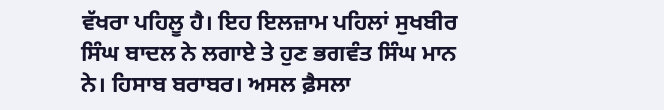ਵੱਖਰਾ ਪਹਿਲੂ ਹੈ। ਇਹ ਇਲਜ਼ਾਮ ਪਹਿਲਾਂ ਸੁਖਬੀਰ ਸਿੰਘ ਬਾਦਲ ਨੇ ਲਗਾਏ ਤੇ ਹੁਣ ਭਗਵੰਤ ਸਿੰਘ ਮਾਨ ਨੇ। ਹਿਸਾਬ ਬਰਾਬਰ। ਅਸਲ ਫ਼ੈਸਲਾ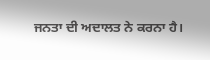ਜਨਤਾ ਦੀ ਅਦਾਲਤ ਨੇ ਕਰਨਾ ਹੈ।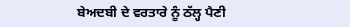ਬੇਅਦਬੀ ਦੇ ਵਰਤਾਰੇ ਨੂੰ ਠੱਲ੍ਹ ਪੈਣੀ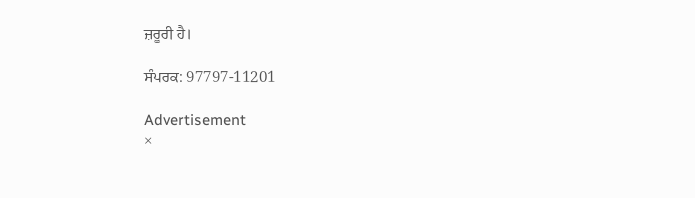ਜ਼ਰੂਰੀ ਹੈ।

ਸੰਪਰਕ: 97797-11201

Advertisement
×